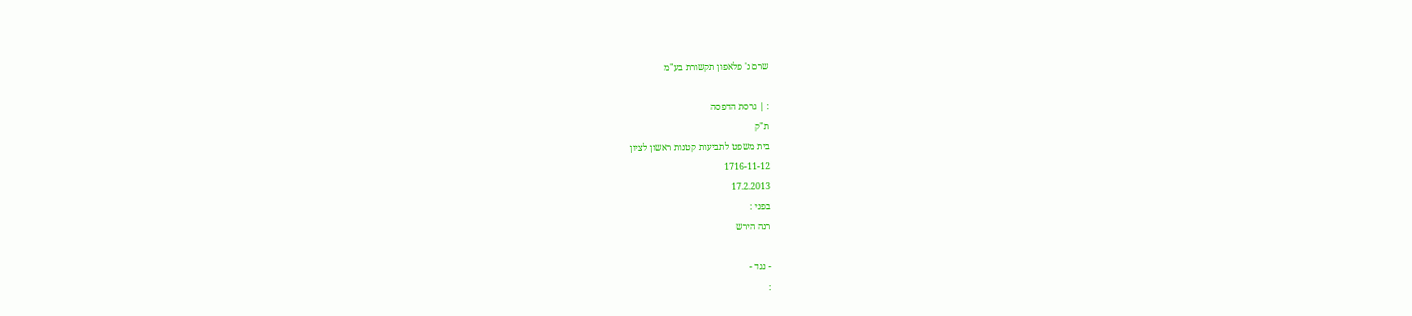שרם נ' פלאפון תקשורת בע"מ

: | גרסת הדפסה
ת"ק
בית משפט לתביעות קטנות ראשון לציון
1716-11-12
17.2.2013
בפני :
רנה הירש

- נגד -
: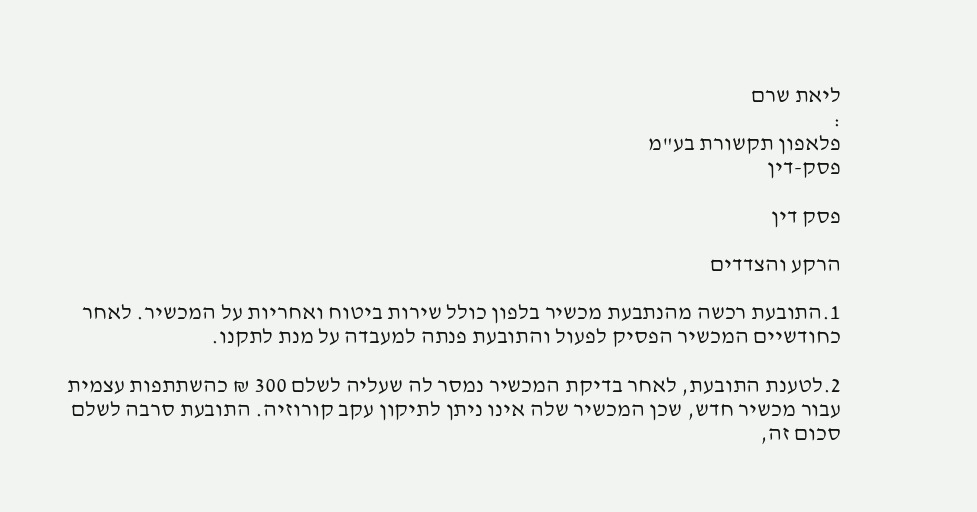ליאת שרם
:
פלאפון תקשורת בע"מ
פסק-דין

פסק דין

הרקע והצדדים

1.התובעת רכשה מהנתבעת מכשיר בלפון כולל שירות ביטוח ואחריות על המכשיר. לאחר כחודשיים המכשיר הפסיק לפעול והתובעת פנתה למעבדה על מנת לתקנו.

2.לטענת התובעת, לאחר בדיקת המכשיר נמסר לה שעליה לשלם 300 ₪ כהשתתפות עצמית עבור מכשיר חדש, שכן המכשיר שלה אינו ניתן לתיקון עקב קורוזיה. התובעת סרבה לשלם סכום זה,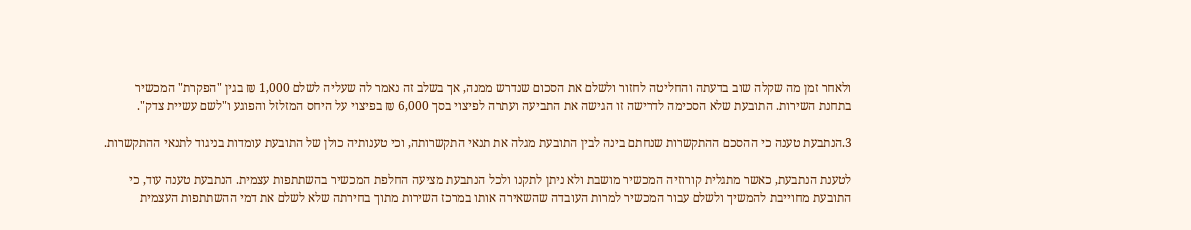ולאחר זמן מה שקלה שוב בדעתה והחליטה לחזור ולשלם את הסכום שנדרש ממנה, אך בשלב זה נאמר לה שעליה לשלם 1,000 ₪ בגין "הפקרת" המכשיר בתחנת השירות. התובעת שלא הסכימה לדרישה זו הגישה את התביעה ועתרה לפיצוי בסך 6,000 ₪ בפיצוי על היחס המזלזל והפוגע ו"לשם עשיית צדק".

3.הנתבעת טענה כי ההסכם ההתקשרות שנחתם בינה לבין התובעת מגלה את תנאי התקשרותה, וכי טענותיה כולן של התובעת עומדות בניגוד לתנאי ההתקשרות.

לטענת הנתבעת, כאשר מתגלית קורוזיה המכשיר מושבת ולא ניתן לתקנו ולכל הנתבעת מציעה החלפת המכשיר בהשתתפות עצמית. הנתבעת טענה עוד, כי התובעת מחוייבת להמשיך ולשלם עבור המכשיר למרות העובדה שהשאירה אותו במרכז השירות מתוך בחירתה שלא לשלם את דמי ההשתתפות העצמית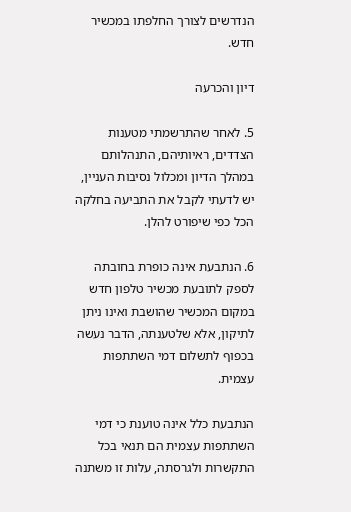הנדרשים לצורך החלפתו במכשיר חדש.

דיון והכרעה

5. לאחר שהתרשמתי מטענות הצדדים, ראיותיהם, התנהלותם במהלך הדיון ומכלול נסיבות העניין, יש לדעתי לקבל את התביעה בחלקה הכל כפי שיפורט להלן.

6. הנתבעת אינה כופרת בחובתה לספק לתובעת מכשיר טלפון חדש במקום המכשיר שהושבת ואינו ניתן לתיקון, אלא שלטענתה, הדבר נעשה בכפוף לתשלום דמי השתתפות עצמית.

הנתבעת כלל אינה טוענת כי דמי השתתפות עצמית הם תנאי בכל התקשרות ולגרסתה, עלות זו משתנה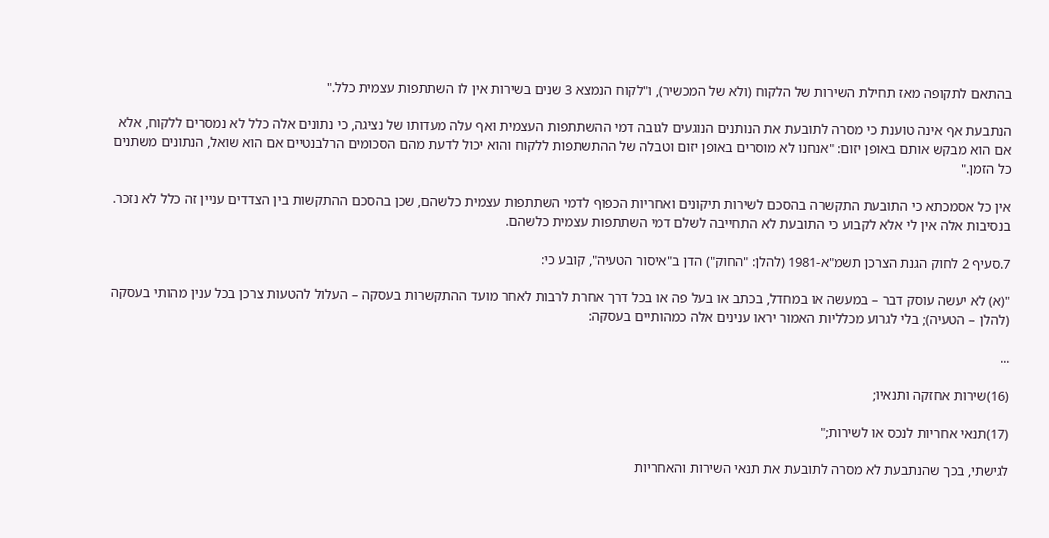בהתאם לתקופה מאז תחילת השירות של הלקוח (ולא של המכשיר), ו"לקוח הנמצא 3 שנים בשירות אין לו השתתפות עצמית כלל."

הנתבעת אף אינה טוענת כי מסרה לתובעת את הנותנים הנוגעים לגובה דמי ההשתתפות העצמית ואף עלה מעדותו של נציגה, כי נתונים אלה כלל לא נמסרים ללקוח, אלא אם הוא מבקש אותם באופן יזום: "אנחנו לא מוסרים באופן יזום וטבלה של ההתשתפות ללקוח והוא יכול לדעת מהם הסכומים הרלבנטיים אם הוא שואל, הנתונים משתנים כל הזמן."

אין כל אסמכתא כי התובעת התקשרה בהסכם לשירות תיקונים ואחריות הכפוף לדמי השתתפות עצמית כלשהם, שכן בהסכם ההתקשות בין הצדדים עניין זה כלל לא נזכר. בנסיבות אלה אין לי אלא לקבוע כי התובעת לא התחייבה לשלם דמי השתתפות עצמית כלשהם.

7.סעיף 2 לחוק הגנת הצרכן תשמ"א-1981 (להלן: "החוק") הדן ב"איסור הטעיה", קובע כי:

"(א) לא יעשה עוסק דבר – במעשה או במחדל, בכתב או בעל פה או בכל דרך אחרת לרבות לאחר מועד ההתקשרות בעסקה – העלול להטעות צרכן בכל ענין מהותי בעסקה (להלן – הטעיה); בלי לגרוע מכלליות האמור יראו ענינים אלה כמהותיים בעסקה:

...

(16)שירות אחזקה ותנאיו;

(17)תנאי אחריות לנכס או לשירות;"

לגישתי, בכך שהנתבעת לא מסרה לתובעת את תנאי השירות והאחריות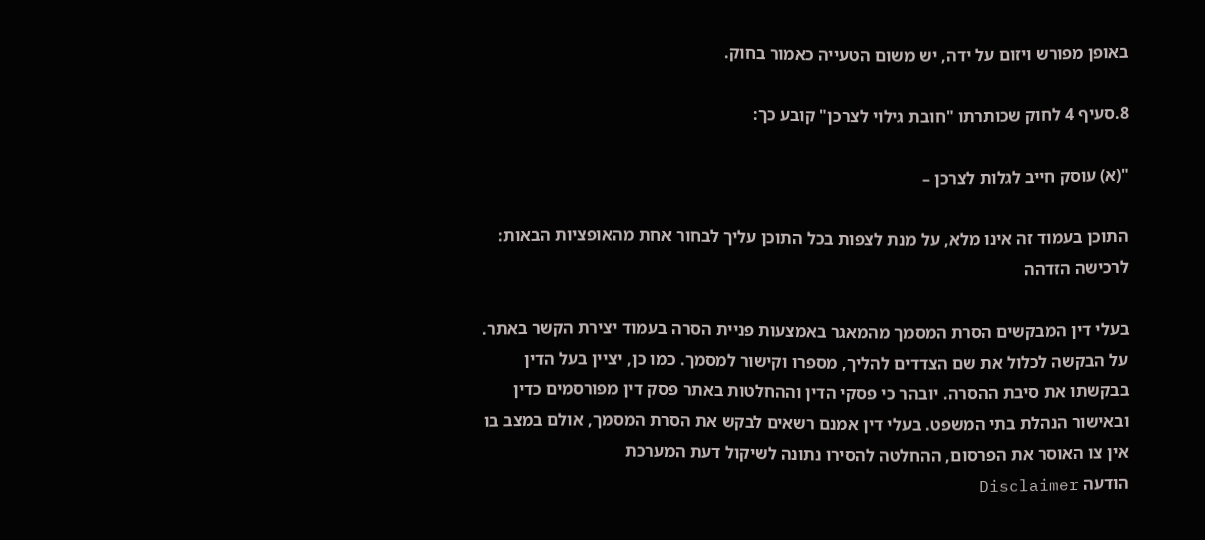באופן מפורש ויזום על ידה, יש משום הטעייה כאמור בחוק.

8.סעיף 4 לחוק שכותרתו "חובת גילוי לצרכן" קובע כך:

"(א) עוסק חייב לגלות לצרכן –

התוכן בעמוד זה אינו מלא, על מנת לצפות בכל התוכן עליך לבחור אחת מהאופציות הבאות:
לרכישה הזדהה

בעלי דין המבקשים הסרת המסמך מהמאגר באמצעות פניית הסרה בעמוד יצירת הקשר באתר. על הבקשה לכלול את שם הצדדים להליך, מספרו וקישור למסמך. כמו כן, יציין בעל הדין בבקשתו את סיבת ההסרה. יובהר כי פסקי הדין וההחלטות באתר פסק דין מפורסמים כדין ובאישור הנהלת בתי המשפט. בעלי דין אמנם רשאים לבקש את הסרת המסמך, אולם במצב בו אין צו האוסר את הפרסום, ההחלטה להסירו נתונה לשיקול דעת המערכת
הודעה Disclaimer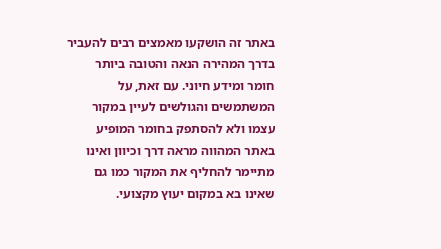באתר זה הושקעו מאמצים רבים להעביר בדרך המהירה הנאה והטובה ביותר חומר ומידע חיוני. עם זאת, על המשתמשים והגולשים לעיין במקור עצמו ולא להסתפק בחומר המופיע באתר המהווה מראה דרך וכיוון ואינו מתיימר להחליף את המקור כמו גם שאינו בא במקום יעוץ מקצועי.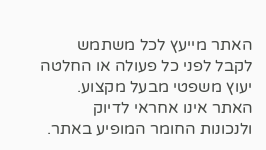האתר מייעץ לכל משתמש לקבל לפני כל פעולה או החלטה יעוץ משפטי מבעל מקצוע. האתר אינו אחראי לדיוק ולנכונות החומר המופיע באתר.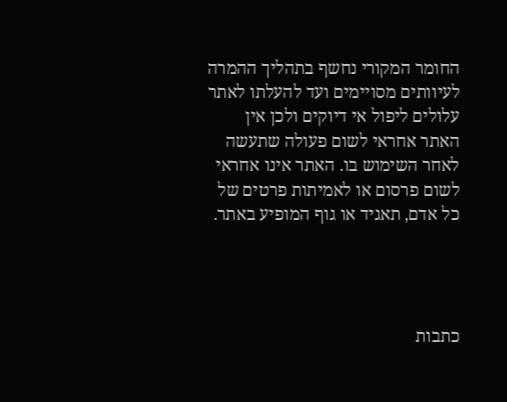החומר המקורי נחשף בתהליך ההמרה לעיוותים מסויימים ועד להעלתו לאתר עלולים ליפול אי דיוקים ולכן אין האתר אחראי לשום פעולה שתעשה לאחר השימוש בו. האתר אינו אחראי לשום פרסום או לאמיתות פרטים של כל אדם, תאגיד או גוף המופיע באתר.




כתבות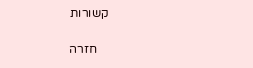קשורות

    חזרה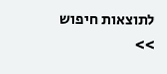לתוצאות חיפוש >>